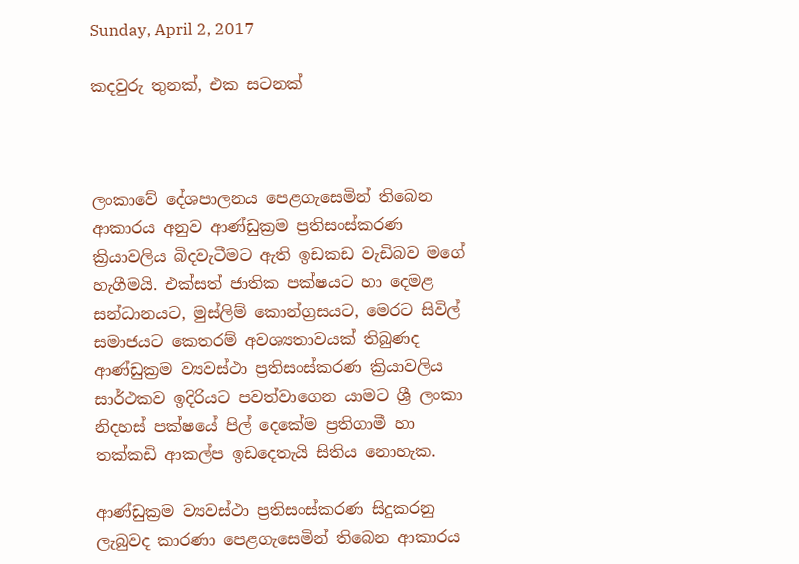Sunday, April 2, 2017

කදවුරු තුනක්, එක සටනක්



ලංකාවේ දේශපාලනය පෙළගැසෙමින් තිබෙන ආකාරය අනුව ආණ්ඩුක්‍රම ප්‍රතිසංස්කරණ ක්‍රියාවලිය බිදවැටීමට ඇති ඉඩකඩ වැඩිබව මගේ හැගීමයි. එක්සත් ජාතික පක්ෂයට හා දෙමළ සන්ධානයට, මුස්ලිම් කොන්ග්‍රසයට, මෙරට සිවිල් සමාජයට කෙතරම් අවශ්‍යතාවයක් තිබුණද ආණ්ඩුක්‍රම ව්‍යවස්ථා ප්‍රතිසංස්කරණ ක්‍රියාවලිය සාර්ථකව ඉදිරියට පවත්වාගෙන යාමට ශ්‍රී ලංකා නිදහස් පක්ෂයේ පිල් දෙකේම ප්‍රතිගාමී හා තක්කඩි ආකල්ප ඉඩදෙතැයි සිතිය නොහැක.

ආණ්ඩුක්‍රම ව්‍යවස්ථා ප්‍රතිසංස්කරණ සිදුකරනු ලැබුවද කාරණා පෙළගැසෙමින් තිබෙන ආකාරය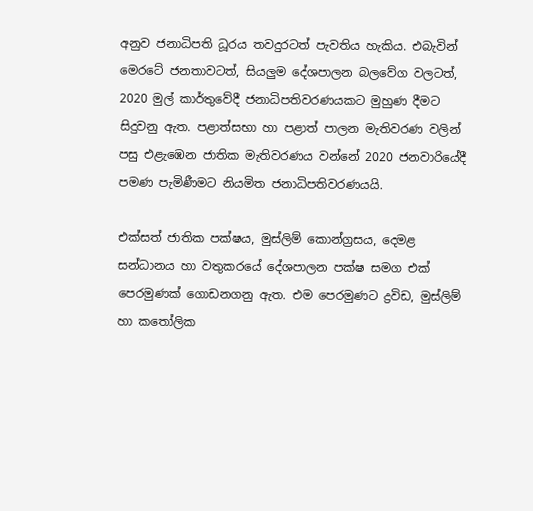අනුව ජනාධිපති ධූරය තවදුරටත් පැවතිය හැකිය. එබැවින් මෙරටේ ජනතාවටත්, සියලුම දේශපාලන බලවේග වලටත්, 2020 මුල් කාර්තුවේදී ජනාධිපතිවරණයකට මුහුණ දීමට සිදුවනු ඇත. පළාත්සභා හා පළාත් පාලන මැතිවරණ වලින් පසු එළැඹෙන ජාතික මැතිවරණය වන්නේ 2020 ජනවාරියේදී පමණ පැමිණීමට නියමිත ජනාධිපතිවරණයයි.

එක්සත් ජාතික පක්ෂය, මුස්ලිම් කොන්ග්‍රසය, දෙමළ සන්ධානය හා වතුකරයේ දේශපාලන පක්ෂ සමග එක් පෙරමුණක් ගොඩනගනු ඇත. එම පෙරමුණට ද්‍රවිඩ, මුස්ලිම් හා කතෝලික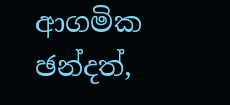ආගමික ඡන්දත්,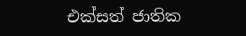එක්සත් ජාතික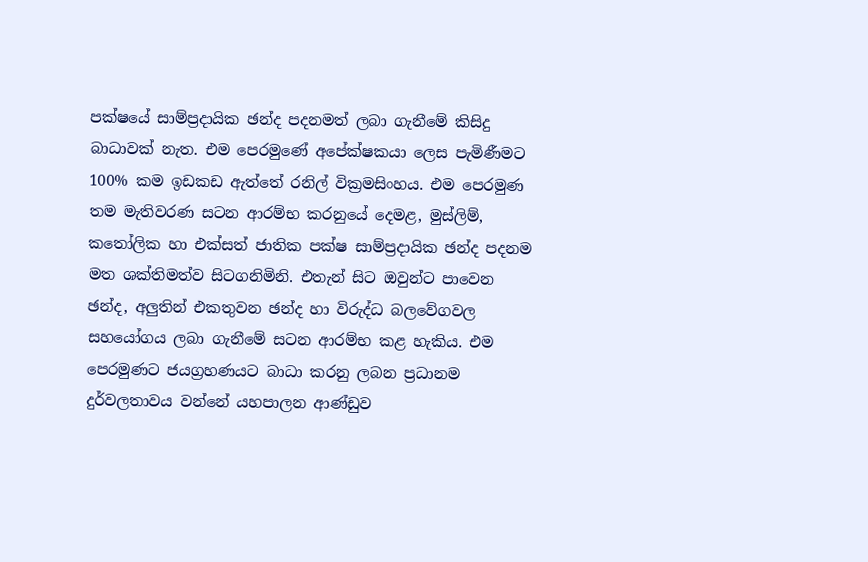පක්ෂයේ සාම්ප්‍රදායික ඡන්ද පදනමත් ලබා ගැනීමේ කිසිදු බාධාවක් නැත. එම පෙරමුණේ අපේක්ෂකයා ලෙස පැමිණීමට 100% කම ඉඩකඩ ඇත්තේ රනිල් වික්‍රමසිංහය. එම පෙරමුණ තම මැතිවරණ සටන ආරම්භ කරනුයේ දෙමළ, මුස්ලිම්, කතෝලික හා එක්සත් ජාතික පක්ෂ සාම්ප්‍රදායික ඡන්ද පදනම මත ශක්තිමත්ව සිටගනිමිනි. එතැන් සිට ඔවුන්ට පාවෙන ඡන්ද, අලුතින් එකතුවන ඡන්ද හා විරුද්ධ බලවේගවල සහයෝගය ලබා ගැනීමේ සටන ආරම්භ කළ හැකිය. එම පෙරමුණට ජයග්‍රහණයට බාධා කරනු ලබන ප්‍රධානම දුර්වලතාවය වන්නේ යහපාලන ආණ්ඩුව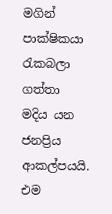මගින් පාක්ෂිකයා රැකබලා ගත්තා මදිය යන ජනප්‍රිය ආකල්පයයි. එම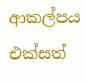ආකල්පය එක්සත්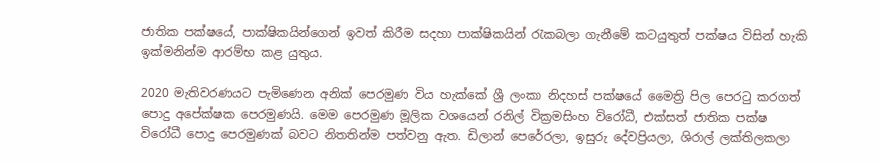ජාතික පක්ෂයේ, පාක්ෂිකයින්ගෙන් ඉවත් කිරීම සදහා පාක්ෂිකයින් රැකබලා ගැනීමේ කටයුතුත් පක්ෂය විසින් හැකි ඉක්මනින්ම ආරම්භ කළ යුතුය.

2020 මැතිවරණයට පැමිණෙන අනික් පෙරමුණ විය හැක්කේ ශ්‍රී ලංකා නිදහස් පක්ෂයේ මෛත්‍රි පිල පෙරටු කරගත් පොදු අපේක්ෂක පෙරමුණයි. මෙම පෙරමුණ මූලික වශයෙන් රනිල් වික්‍රමසිංහ විරෝධී, එක්සත් ජාතික පක්ෂ විරෝධී පොදු පෙරමුණක් බවට නිතතින්ම පත්වනු ඇත. ඩිලාන් පෙරේරලා, ඉසුරු දේවප්‍රියලා, ශිරාල් ලක්තිලකලා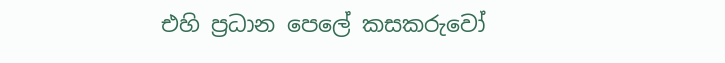එහි ප්‍රධාන පෙලේ කසකරුවෝ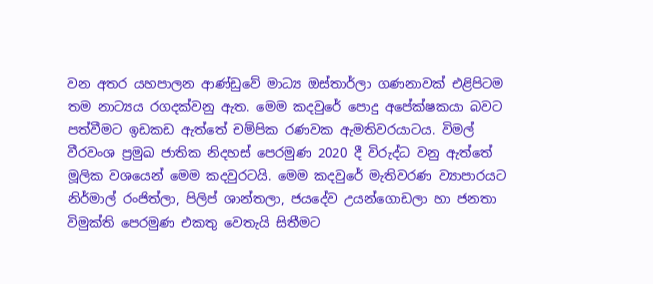වන අතර යහපාලන ආණ්ඩුවේ මාධ්‍ය ඔස්තාර්ලා ගණනාවක් එළිපිටම තම නාට්‍යය රගදක්වනු ඇත. මෙම කදවුරේ පොදු අපේක්ෂකයා බවට පත්වීමට ඉඩකඩ ඇත්තේ චම්පික රණවක ඇමතිවරයාටය. විමල් වීරවංශ ප්‍රමුඛ ජාතික නිදහස් පෙරමුණ 2020 දී විරුද්ධ වනු ඇත්තේ මූලික වශයෙන් මෙම කදවුරටයි. මෙම කදවුරේ මැතිවරණ ව්‍යාපාරයට නිර්මාල් රංජිත්ලා, පිලිප් ශාන්තලා, ජයදේව උයන්ගොඩලා හා ජනතා විමුක්ති පෙරමුණ එකතු වෙතැයි සිතීමට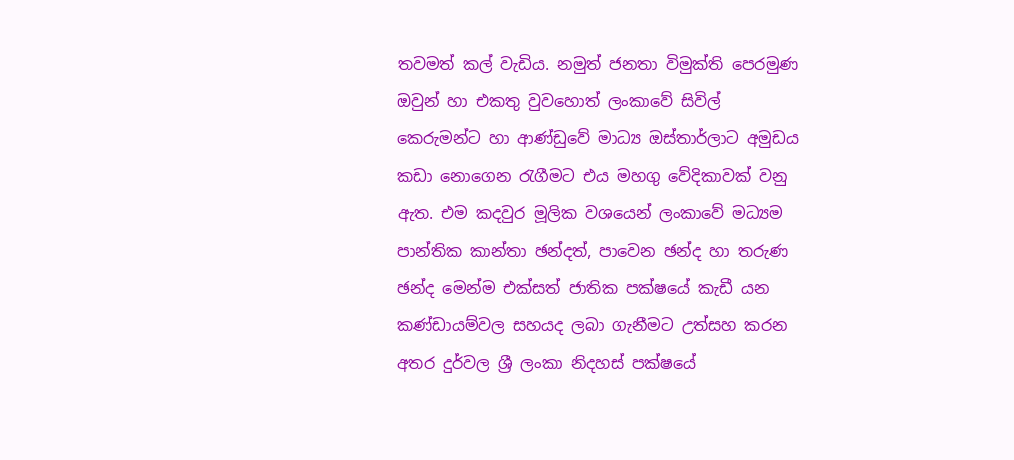තවමත් කල් වැඩිය. නමුත් ජනතා විමුක්ති පෙරමුණ ඔවුන් හා එකතු වුවහොත් ලංකාවේ සිවිල් කෙරුමන්ට හා ආණ්ඩුවේ මාධ්‍ය ඔස්තාර්ලාට අමුඩය කඩා නොගෙන රැගීමට එය මහගු වේදිකාවක් වනු ඇත. එම කදවුර මූලික වශයෙන් ලංකාවේ මධ්‍යම පාන්තික කාන්තා ඡන්දත්, පාවෙන ඡන්ද හා තරුණ ඡන්ද මෙන්ම එක්සත් ජාතික පක්ෂයේ කැඩී යන කණ්ඩායම්වල සහයද ලබා ගැනීමට උත්සහ කරන අතර දුර්වල ශ්‍රී ලංකා නිදහස් පක්ෂයේ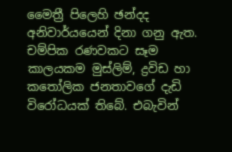මෛත්‍රී පිලෙහි ඡන්දද අනිවාර්යයෙන් දිනා ගනු ඇත. චම්පික රණවකට සෑම කාලයකම මුස්ලිම්, ද්‍රවිඩ හා කතෝලික ජනතාවගේ දැඩි විරෝධයක් තිබේ. එබැවින්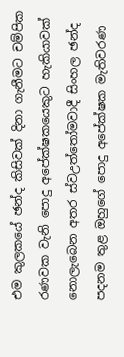එම කුලකයේ ඡන්ද කිසිවක් දිනා ගැනීමට චම්පික රණවක වැනි පොදු අපේක්ෂකයෙකුට හැකියාවක් නොලැබෙන අතර ස්වඋත්තෝමවාදී සිංහල ඡන්ද පදනම තුළ ඔහුගේ පොදු අපේක්ෂක මැතිවරණ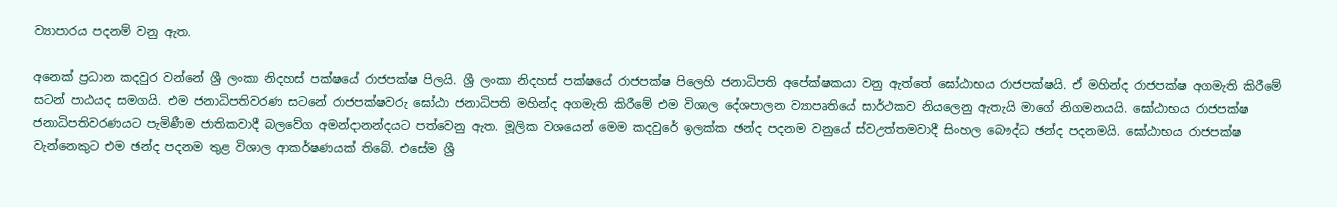ව්‍යාපාරය පදනම් වනු ඇත.

අනෙක් ප්‍රධාන කදවුර වන්නේ ශ්‍රී ලංකා නිදහස් පක්ෂයේ රාජපක්ෂ පිලයි. ශ්‍රී ලංකා නිදහස් පක්ෂයේ රාජපක්ෂ පිලෙහි ජනාධිපති අපේක්ෂකයා වනු ඇත්තේ ඝෝඨාභය රාජපක්ෂයි. ඒ මහින්ද රාජපක්ෂ අගමැති කිරීමේ සටන් පාඨයද සමගයි. එම ජනාධිපතිවරණ සටනේ රාජපක්ෂවරු ඝෝඨා ජනාධිපති මහින්ද අගමැති කිරීමේ එම විශාල දේශපාලන ව්‍යාපෘතියේ සාර්ථකව නියලෙනු ඇතැයි මාගේ නිගමනයයි. ඝෝඨාභය රාජපක්ෂ ජනාධිපතිවරණයට පැමිණීම ජාතිකවාදී බලවේග අමන්දානන්දයට පත්වෙනු ඇත. මූලික වශයෙන් මෙම කදවුරේ ඉලක්ක ඡන්ද පදනම වනුයේ ස්වඋත්තමවාදී සිංහල බෞද්ධ ඡන්ද පදනමයි. ඝෝඨාභය රාජපක්ෂ වැන්නෙකුට එම ඡන්ද පදනම තුළ විශාල ආකර්ෂණයක් තිබේ. එසේම ශ්‍රී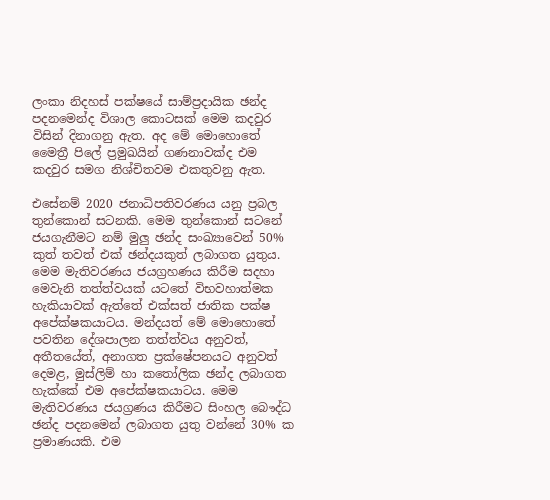ලංකා නිදහස් පක්ෂයේ සාම්ප්‍රදායික ඡන්ද පදනමෙන්ද විශාල කොටසක් මෙම කදවුර විසින් දිනාගනු ඇත. අද මේ මොහොතේ මෛත්‍රී පිලේ ප්‍රමුඛයින් ගණනාවක්ද එම කදවුර සමග නිශ්චිතවම එකතුවනු ඇත.

එසේනම් 2020 ජනාධිපතිවරණය යනු ප්‍රබල තුන්කොන් සටනකි. මෙම තුන්කොන් සටනේ ජයගැනීමට නම් මුලු ඡන්ද සංඛ්‍යාවෙන් 50% කුත් තවත් එක් ඡන්දයකුත් ලබාගත යුතුය. මෙම මැතිවරණය ජයග්‍රහණය කිරීම සදහා මෙවැනි තත්ත්වයක් යටතේ විභවහාත්මක හැකියාවක් ඇත්තේ එක්සත් ජාතික පක්ෂ අපේක්ෂකයාටය. මන්දයත් මේ මොහොතේ පවතින දේශපාලන තත්ත්වය අනුවත්, අතීතයේත්, අනාගත ප්‍රක්ෂේපනයට අනුවත් දෙමළ, මුස්ලිම් හා කතෝලික ඡන්ද ලබාගත හැක්කේ එම අපේක්ෂකයාටය. මෙම මැතිවරණය ජයග්‍රණය කිරීමට සිංහල බෞද්ධ ඡන්ද පදනමෙන් ලබාගත යුතු වන්නේ 30% ක ප්‍රමාණයකි. එම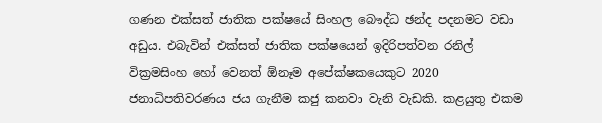ගණන එක්සත් ජාතික පක්ෂයේ සිංහල බෞද්ධ ඡන්ද පදනමට වඩා අඩුය. එබැවින් එක්සත් ජාතික පක්ෂයෙන් ඉදිරිපත්වන රනිල් වික්‍රමසිංහ හෝ වෙනත් ඕනෑම අපේක්ෂකයෙකුට 2020 ජනාධිපතිවරණය ජය ගැනීම කජු කනවා වැනි වැඩකි. කළයුතු එකම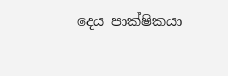දෙය පාක්ෂිකයා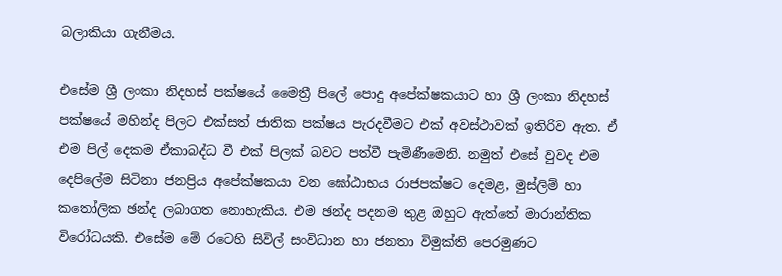බලාකියා ගැනීමය.

එසේම ශ්‍රී ලංකා නිදහස් පක්ෂයේ මෛත්‍රී පිලේ පොදු අපේක්ෂකයාට හා ශ්‍රී ලංකා නිදහස් පක්ෂයේ මහින්ද පිලට එක්සත් ජාතික පක්ෂය පැරදවීමට එක් අවස්ථාවක් ඉතිරිව ඇත. ඒ එම පිල් දෙකම ඒකාබද්ධ වී එක් පිලක් බවට පත්වී පැමිණීමෙනි. නමුත් එසේ වුවද එම දෙපිලේම සිටිනා ජනප්‍රිය අපේක්ෂකයා වන ඝෝඨාභය රාජපක්ෂට දෙමළ, මුස්ලිම් හා කතෝලික ඡන්ද ලබාගත නොහැකිය. එම ඡන්ද පදනම තුළ ඔහුට ඇත්තේ මාරාන්තික විරෝධයකි. එසේම මේ රටෙහි සිවිල් සංවිධාන හා ජනතා විමුක්ති පෙරමුණට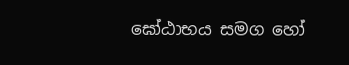ඝෝඨාභය සමග හෝ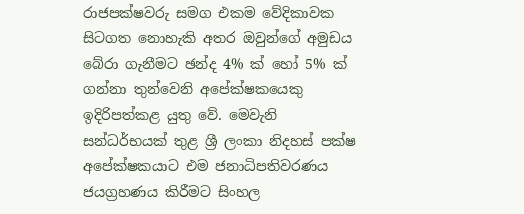රාජපක්ෂවරු සමග එකම වේදිකාවක සිටගත නොහැකි අතර ඔවුන්ගේ අමුඩය බේරා ගැනීමට ඡන්ද 4% ක් හෝ 5% ක් ගන්නා තුන්වෙනි අපේක්ෂකයෙකු ඉදිරිපත්කළ යුතු වේ. මෙවැනි සන්ධර්භයක් තුළ ශ්‍රී ලංකා නිදහස් පක්ෂ අපේක්ෂකයාට එම ජනාධිපතිවරණය ජයග්‍රහණය කිරීමට සිංහල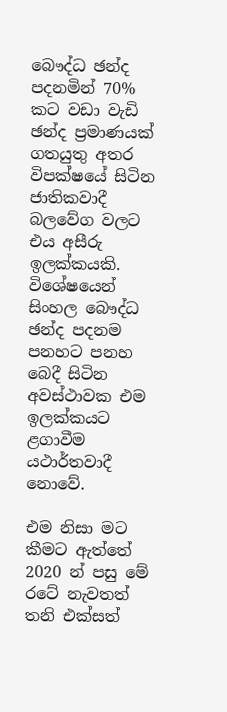බෞද්ධ ඡන්ද පදනමින් 70% කට වඩා වැඩි ඡන්ද ප්‍රමාණයක් ගතයුතු අතර විපක්ෂයේ සිටින ජාතිකවාදී බලවේග වලට එය අසීරු ඉලක්කයකි. විශේෂයෙන් සිංහල බෞද්ධ ඡන්ද පදනම පනහට පනහ බෙදී සිටින අවස්ථාවක එම ඉලක්කයට ළගාවීම යථාර්තවාදී නොවේ.

එම නිසා මට කීමට ඇත්තේ 2020 න් පසු මේ රටේ නැවතත් තනි එක්සත්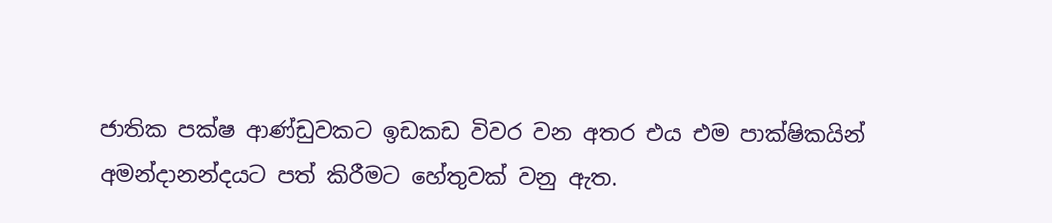ජාතික පක්ෂ ආණ්ඩුවකට ඉඩකඩ විවර වන අතර එය එම පාක්ෂිකයින් අමන්දානන්දයට පත් කිරීමට හේතුවක් වනු ඇත.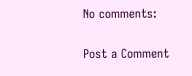No comments:

Post a Comment